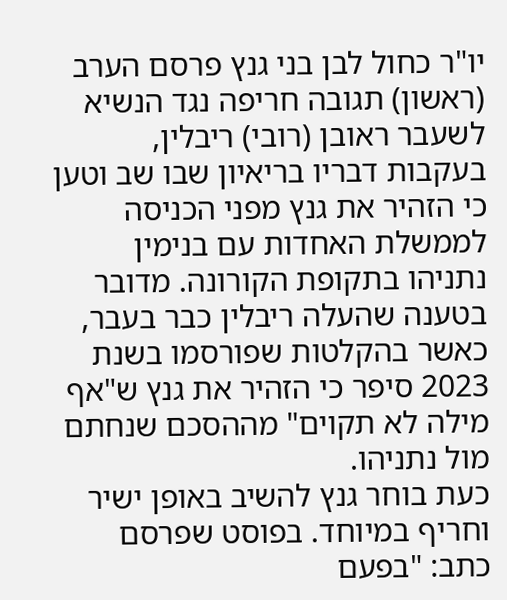יו"ר כחול לבן בני גנץ פרסם הערב (ראשון) תגובה חריפה נגד הנשיא לשעבר ראובן (רובי) ריבלין, בעקבות דבריו בריאיון שבו שב וטען כי הזהיר את גנץ מפני הכניסה לממשלת האחדות עם בנימין נתניהו בתקופת הקורונה. מדובר בטענה שהעלה ריבלין כבר בעבר, כאשר בהקלטות שפורסמו בשנת 2023 סיפר כי הזהיר את גנץ ש"אף מילה לא תקוים" מההסכם שנחתם מול נתניהו.
כעת בוחר גנץ להשיב באופן ישיר וחריף במיוחד. בפוסט שפרסם כתב: "בפעם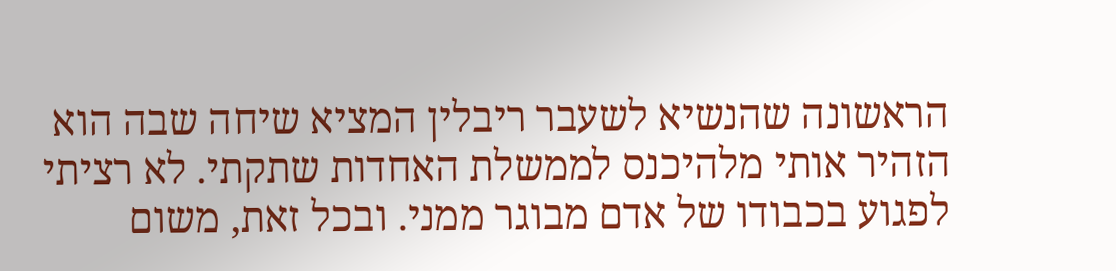הראשונה שהנשיא לשעבר ריבלין המציא שיחה שבה הוא הזהיר אותי מלהיכנס לממשלת האחדות שתקתי. לא רציתי לפגוע בכבודו של אדם מבוגר ממני. ובכל זאת, משום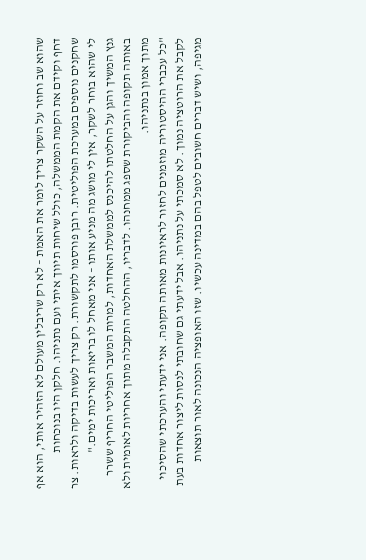שהוא שב וחוזר על השקר צריך לומר את האמת – לא רק שריבלין מעולם לא הזהיר אותי, הוא אף דחף וקידם את הקמת הממשלה, כולל שיחות תיווך איתי ועם נתניהו. חלקן היו בנוכחות שחקנים נוספים במערכת הפוליטית. רובן פורסמו לתקשורת. רק צריך לעשות בדיקה ולראות. צר לי שהוא בוחר לשקר, אין לי מושג מה מניע אותו – אני מאחל לו בריאות ואריכות ימים."
גנץ המשיך והגן על החלטתו להיכנס לממשלת האחדות, למרות המשבר הפוליטי החריף ששרר באותה תקופה והביקורת שספג ממחנהו. לדבריו, ההחלטה התקבלה מתוך אחריות לאומית ולא מתוך אמון בנתניהו.
"כל עכברי ההיסטוריה מוזמנים לחזור לראיונות מאותה תקופה. אני ידעתי והערכתי שהסיכוי לקבל את הרוטציה נמוך. לא סמכתי על נתניהו. אבל ידעתי גם שחובתי לנסות ליצור אחדות בעת מגיפה, ושיש דברים חשובים לטפל בהם במדינה עכשיו. שזו האופציה הנכונה לאור תוצאות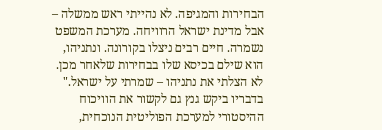הבחירות והמגיפה. לא נהייתי ראש ממשלה – אבל מדינת ישראל הרוויחה. מערכת המשפט נשמרה. חיים רבים ניצלו בקורונה. ונתניהו, הוא שילם בכיסא שלו בבחירות שלאחר מכן. לא הצלתי את נתניהו – שמרתי על ישראל."
בדבריו ביקש גנץ גם לקשור את הוויכוח ההיסטורי למערכת הפוליטית הנוכחית,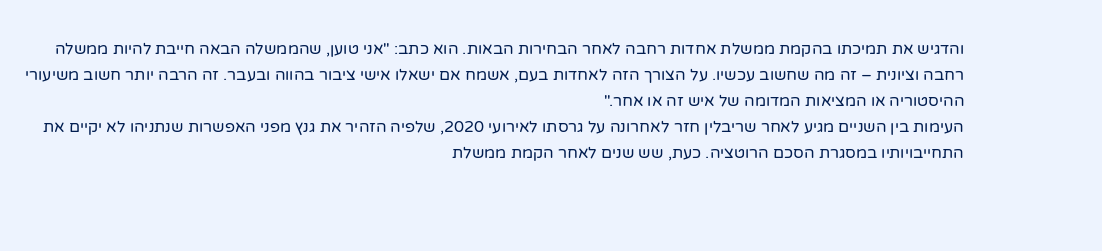והדגיש את תמיכתו בהקמת ממשלת אחדות רחבה לאחר הבחירות הבאות. הוא כתב: "אני טוען, שהממשלה הבאה חייבת להיות ממשלה רחבה וציונית – זה מה שחשוב עכשיו. על הצורך הזה לאחדות בעם, אשמח אם ישאלו אישי ציבור בהווה ובעבר. זה הרבה יותר חשוב משיעורי ההיסטוריה או המציאות המדומה של איש זה או אחר."
העימות בין השניים מגיע לאחר שריבלין חזר לאחרונה על גרסתו לאירועי 2020, שלפיה הזהיר את גנץ מפני האפשרות שנתניהו לא יקיים את התחייבויותיו במסגרת הסכם הרוטציה. כעת, שש שנים לאחר הקמת ממשלת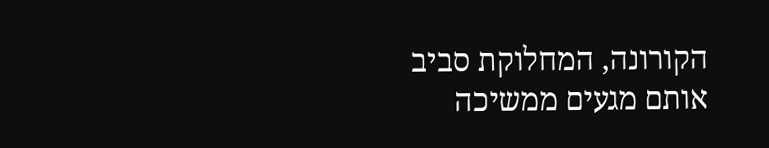הקורונה, המחלוקת סביב אותם מגעים ממשיכה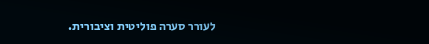לעורר סערה פוליטית וציבורית.